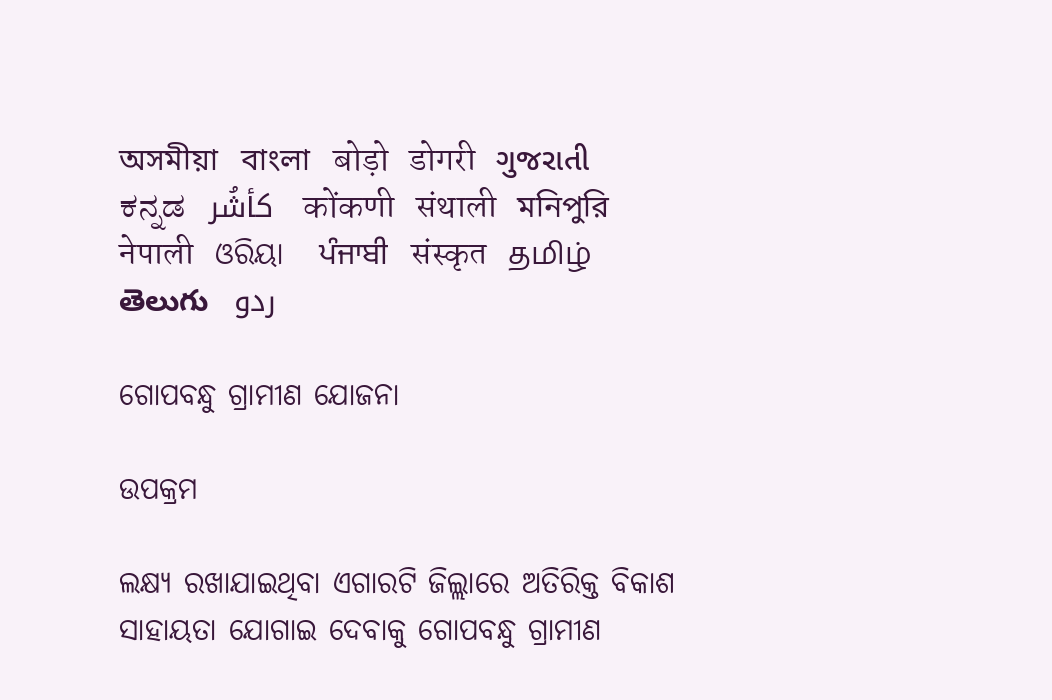অসমীয়া   বাংলা   बोड़ो   डोगरी   ગુજરાતી   ಕನ್ನಡ   كأشُر   कोंकणी   संथाली   মনিপুরি   नेपाली   ଓରିୟା   ਪੰਜਾਬੀ   संस्कृत   தமிழ்  తెలుగు   ردو

ଗୋପବନ୍ଧୁ ଗ୍ରାମୀଣ ଯୋଜନା

ଉପକ୍ରମ

ଲକ୍ଷ୍ୟ ରଖାଯାଇଥିବା ଏଗାରଟି ଜିଲ୍ଲାରେ ଅତିରିକ୍ତ ବିକାଶ ସାହାୟତା ଯୋଗାଇ ଦେବାକୁ ଗୋପବନ୍ଧୁ ଗ୍ରାମୀଣ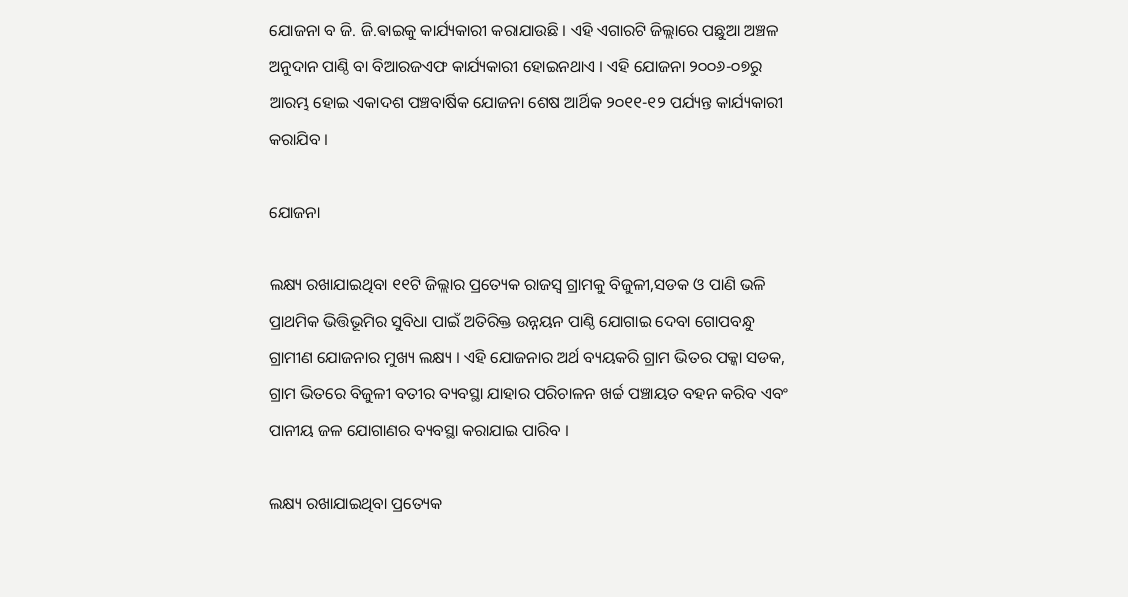ଯୋଜନା ବ ଜି. ଜି.ଵାଇକୁ କାର୍ଯ୍ୟକାରୀ କରାଯାଉଛି । ଏହି ଏଗାରଟି ଜିଲ୍ଲାରେ ପଛୁଆ ଅଞ୍ଚଳ ଅନୁଦାନ ପାଣ୍ଠି ବା ବିଆରଜଏଫ କାର୍ଯ୍ୟକାରୀ ହୋଇନଥାଏ । ଏହି ଯୋଜନା ୨୦୦୬-୦୭ରୁ ଆରମ୍ଭ ହୋଇ ଏକାଦଶ ପଞ୍ଚବାର୍ଷିକ ଯୋଜନା ଶେଷ ଆର୍ଥିକ ୨୦୧୧-୧୨ ପର୍ଯ୍ୟନ୍ତ କାର୍ଯ୍ୟକାରୀ କରାଯିବ ।

ଯୋଜନା

ଲକ୍ଷ୍ୟ ରଖାଯାଇଥିବା ୧୧ଟି ଜିଲ୍ଲାର ପ୍ରତ୍ୟେକ ରାଜସ୍ଵ ଗ୍ରାମକୁ ବିଜୁଳୀ,ସଡକ ଓ ପାଣି ଭଳି ପ୍ରାଥମିକ ଭିତ୍ତିଭୂମିର ସୁବିଧା ପାଇଁ ଅତିରିକ୍ତ ଉନ୍ନୟନ ପାଣ୍ଠି ଯୋଗାଇ ଦେବା ଗୋପବନ୍ଧୁ ଗ୍ରାମୀଣ ଯୋଜନାର ମୁଖ୍ୟ ଲକ୍ଷ୍ୟ । ଏହି ଯୋଜନାର ଅର୍ଥ ବ୍ୟୟକରି ଗ୍ରାମ ଭିତର ପକ୍କା ସଡକ, ଗ୍ରାମ ଭିତରେ ବିଜୁଳୀ ବତୀର ବ୍ୟବସ୍ଥା ଯାହାର ପରିଚାଳନ ଖର୍ଚ୍ଚ ପଞ୍ଚାୟତ ବହନ କରିବ ଏବଂ ପାନୀୟ ଜଳ ଯୋଗାଣର ବ୍ୟବସ୍ଥା କରାଯାଇ ପାରିବ ।

ଲକ୍ଷ୍ୟ ରଖାଯାଇଥିବା ପ୍ରତ୍ୟେକ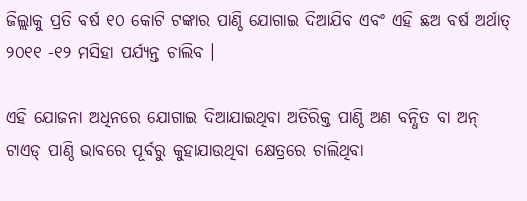ଜିଲ୍ଲାକୁ ପ୍ରତି ବର୍ଷ ୧୦ କୋଟି ଟଙ୍କାର ପାଣ୍ଠି ଯୋଗାଇ ଦିଆଯିବ ଏବଂ ଏହି ଛଅ ବର୍ଷ ଅର୍ଥାତ୍ ୨୦୧୧ -୧୨ ମସିହା ପର୍ଯ୍ୟନ୍ତ ଚାଲିବ ।

ଏହି ଯୋଜନା ଅଧିନରେ ଯୋଗାଇ ଦିଆଯାଇଥିବା ଅତିରିକ୍ତ ପାଣ୍ଠି ଅଣ ବନ୍ଧିତ ବା ଅନ୍ ଟାଏଡ୍ ପାଣ୍ଠି ଭାବରେ ପୂର୍ବରୁ କୁହାଯାଉଥିବା କ୍ଷେତ୍ରରେ ଚାଲିଥିବା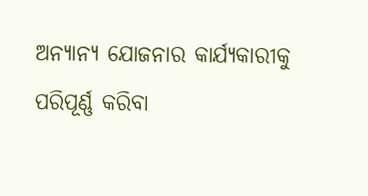ଅନ୍ୟାନ୍ୟ ଯୋଜନାର କାର୍ଯ୍ୟକାରୀକୁ ପରିପୂର୍ଣ୍ଣ କରିବା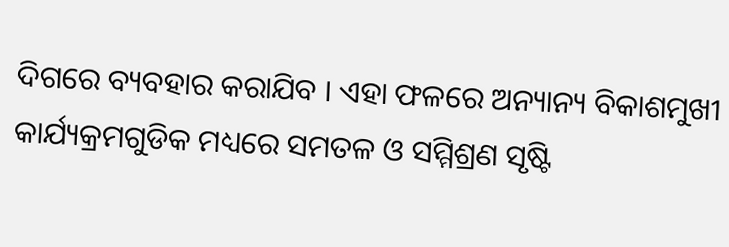ଦିଗରେ ବ୍ୟବହାର କରାଯିବ । ଏହା ଫଳରେ ଅନ୍ୟାନ୍ୟ ବିକାଶମୁଖୀ କାର୍ଯ୍ୟକ୍ରମଗୁଡିକ ମଧ୍ୟରେ ସମତଳ ଓ ସମ୍ମିଶ୍ରଣ ସୃଷ୍ଟି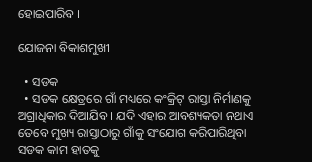ହୋଇପାରିବ ।

ଯୋଜନା ବିକାଶମୁଖୀ

  • ସଡକ
  • ସଡକ କ୍ଷେତ୍ରରେ ଗାଁ ମଧ୍ୟରେ କଂକ୍ରିଟ୍ ରାସ୍ତା ନିର୍ମାଣକୁ ଅଗ୍ରାଧିକାର ଦିଆଯିବ । ଯଦି ଏହାର ଆବଶ୍ୟକତା ନଥାଏ ତେବେ ମୁଖ୍ୟ ରାସ୍ତାଠାରୁ ଗାଁକୁ ସଂଯୋଗ କରିପାରିଥିବା ସଡକ କାମ ହାତକୁ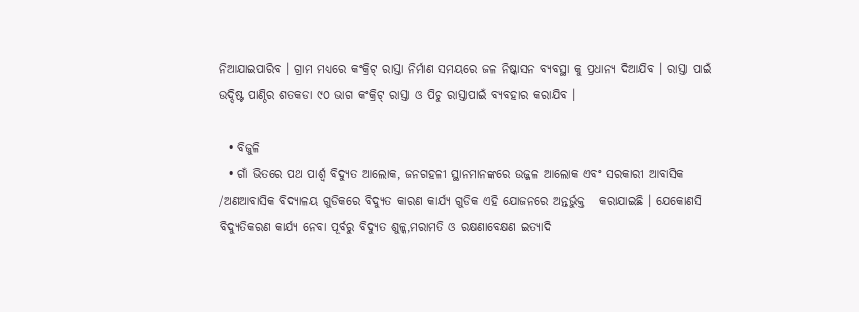ନିଆଯାଇପାରିବ । ଗ୍ରାମ ମଧ୍ୟରେ କଂକ୍ରିଟ୍ ରାସ୍ତା ନିର୍ମାଣ ସମୟରେ ଜଳ ନିଷ୍କାସନ ବ୍ୟବସ୍ଥା କୁ ପ୍ରଧାନ୍ୟ ଦିଆଯିବ । ରାସ୍ତା ପାଇଁ ଉଦ୍ଦିଷ୍ଟ ପାଣ୍ଠିର ଶତକଡା ୯୦ ଭାଗ କଂକ୍ରିଟ୍ ରାସ୍ତା ଓ ପିଚୁ ରାସ୍ତାପାଇଁ ବ୍ୟବହାର କରାଯିବ ।

  • ବିଜୁଳି
  • ଗାଁ ଭିତରେ ପଥ ପାର୍ଶ୍ଵ ବିଦ୍ୟୁତ ଆଲୋକ, ଜନଗହଳୀ ସ୍ଥାନମାନଙ୍କରେ ଉଜ୍ଜଳ ଆଲୋକ ଏବଂ ସରକାରୀ ଆବାସିକ /ଅଣଆବାସିକ ବିଦ୍ୟାଳୟ ଗୁଡିକରେ ବିଦ୍ୟୁତ କାରଣ କାର୍ଯ୍ୟ ଗୁଡିକ ଏହି ଯୋଜନରେ ଅନ୍ତର୍ଭୁକ୍ତ   କରାଯାଇଛି । ଯେକୋଣସି ବିଦ୍ୟୁତିକରଣ କାର୍ଯ୍ୟ ନେବା ପୂର୍ବରୁ ବିଦ୍ୟୁତ ଶୁଳ୍କ,ମରାମତି ଓ ରକ୍ଷଣାବେକ୍ଷଣ ଇତ୍ୟାଦି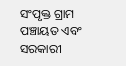ସଂପୃକ୍ତ ଗ୍ରାମ ପଞ୍ଚାୟତ ଏବଂ ସରକାରୀ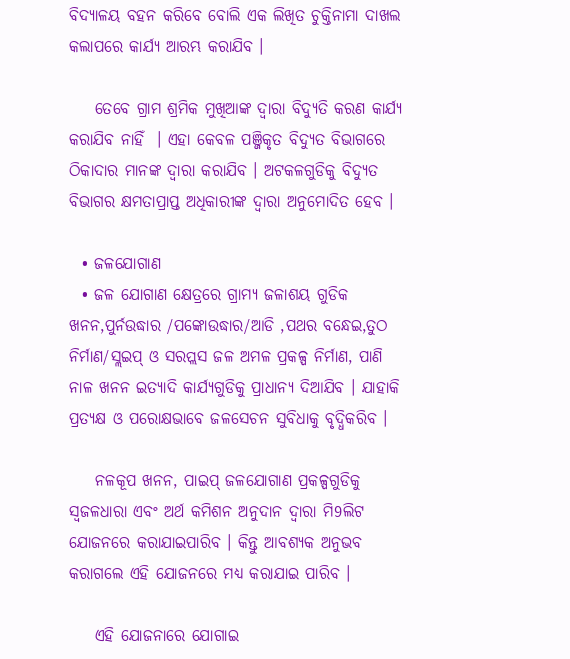ବିଦ୍ୟାଳୟ ବହନ କରିବେ ବୋଲି ଏକ ଲିଖିତ ଚୁକ୍ତିନାମା ଦାଖଲ କଲାପରେ କାର୍ଯ୍ୟ ଆରମ୍ଭ କରାଯିବ ।

    ତେବେ ଗ୍ରାମ ଶ୍ରମିକ ମୁଖିଆଙ୍କ ଦ୍ଵାରା ବିଦ୍ୟୁତି କରଣ କାର୍ଯ୍ୟ କରାଯିବ ନାହିଁ  । ଏହା କେବଳ ପଞ୍ଜିକୃତ ବିଦ୍ୟୁତ ବିଭାଗରେ ଠିକାଦାର ମାନଙ୍କ ଦ୍ଵାରା କରାଯିବ । ଅଟକଳଗୁଡିକୁ ବିଦ୍ୟୁତ ବିଭାଗର କ୍ଷମତାପ୍ରାପ୍ତ ଅଧିକାରୀଙ୍କ ଦ୍ଵାରା ଅନୁମୋଦିତ ହେବ ।

  • ଜଳଯୋଗାଣ
  • ଜଳ ଯୋଗାଣ କ୍ଷେତ୍ରରେ ଗ୍ରାମ୍ୟ ଜଳାଶୟ ଗୁଡିକ ଖନନ,ପୁର୍ନଉଦ୍ଧାର /ପଙ୍କୋଉଦ୍ଧାର/ଆଡି ,ପଥର ବନ୍ଧେଇ,ତୁଠ ନିର୍ମାଣ/ସ୍ଲଇପ୍ ଓ ସରପ୍ଲସ ଜଳ ଅମଳ ପ୍ରକଳ୍ପ ନିର୍ମାଣ, ପାଣି ନାଳ ଖନନ ଇତ୍ୟାଦି କାର୍ଯ୍ୟଗୁଡିକୁ ପ୍ରାଧାନ୍ୟ ଦିଆଯିବ । ଯାହାକି ପ୍ରତ୍ୟକ୍ଷ ଓ ପରୋକ୍ଷଭାବେ ଜଳସେଚନ ସୁବିଧାକୁ ବୃଦ୍ଧିକରିବ ।

    ନଳକୂପ ଖନନ, ପାଇପ୍ ଜଳଯୋଗାଣ ପ୍ରକଳ୍ପଗୁଡିକୁ ସ୍ଵଜଳଧାରା ଏବଂ ଅର୍ଥ କମିଶନ ଅନୁଦାନ ଦ୍ଵାରା ମି9ଲିଟ ଯୋଜନରେ କରାଯାଇପାରିବ । କିନ୍ତୁ ଆବଶ୍ୟକ ଅନୁଭବ  କରାଗଲେ ଏହି ଯୋଜନରେ ମଧ୍ୟ କରାଯାଇ ପାରିବ ।

    ଏହି ଯୋଜନାରେ ଯୋଗାଇ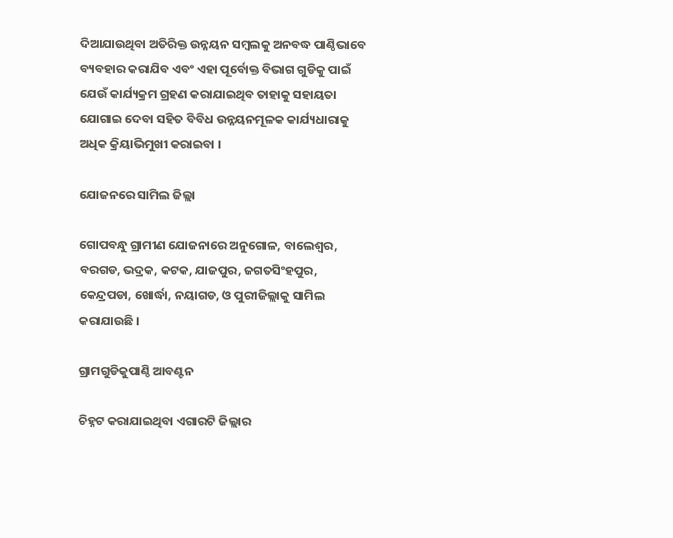ଦିଆଯାଉଥିବା ଅତିରିକ୍ତ ଉନ୍ନୟନ ସମ୍ବଲକୁ ଅନବଦ୍ଧ ପାଣ୍ଠିଭାବେ ବ୍ୟବହାର କରାଯିବ ଏବଂ ଏହା ପୂର୍ବୋକ୍ତ ବିଭାଗ ଗୁଡିକୁ ପାଇଁ ଯେଉଁ କାର୍ଯ୍ୟକ୍ରମ ଗ୍ରହଣ କରାଯାଇଥିବ ତାହାକୁ ସହାୟତା ଯୋଗାଇ ଦେବା ସହିତ ବିବିଧ ଉନ୍ନୟନମୂଳକ କାର୍ଯ୍ୟଧାରାକୁ ଅଧିକ କ୍ରିୟାଭିମୁଖୀ କରାଇବା ।

ଯୋଜନରେ ସାମିଲ ଜିଲ୍ଲା

ଗୋପବନ୍ଧୁ ଗ୍ରାମୀଣ ଯୋଜନାରେ ଅନୁଗୋଳ, ବାଲେଶ୍ଵର, ବରଗଡ, ଭଦ୍ରକ, କଟକ, ଯାଜପୁର, ଜଗତସିଂହପୁର, କେନ୍ଦ୍ରପଡା, ଖୋର୍ଦ୍ଧା, ନୟାଗଡ, ଓ ପୁରୀଜିଲ୍ଲାକୁ ସାମିଲ କରାଯାଉଛି ।

ଗ୍ରାମଗୁଡିକୁପାଣ୍ଠି ଆବଣ୍ଟନ

ଚିହ୍ନଟ କରାଯାଇଥିବା ଏଗାରଟି ଜିଲ୍ଲାର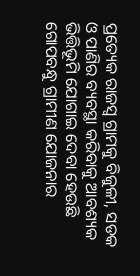ପ୍ରତ୍ୟେକ ରାଜସ୍ୱ ଗ୍ରାମକୁ ବିଜୁଳୀ, ସଡକ ଓ ପାଣିର ବ୍ୟବସ୍ଥା କରିବାକୁ ଆବଶ୍ୟକ  ଭିତ୍ତିଭୂମି ଯୋଗାଇ ଦେବା ହେଉଛି ଗୋପବନ୍ଧୁ ଗ୍ରାମୀଣ ଯୋଜନାର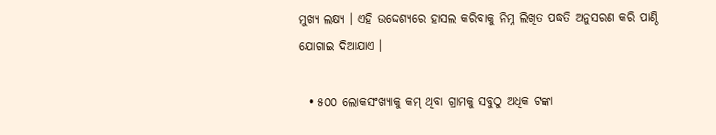ମୁଖ୍ୟ ଲକ୍ଷ୍ୟ । ଏହି ଉଦ୍ଦେଶ୍ୟରେ ହାସଲ କରିବାକୁ ନିମ୍ନ ଲିଖିତ ପଦ୍ଧତି ଅନୁସରଣ କରି ପାଣ୍ଠି ଯୋଗାଇ ଦିଆଯାଏ ।

  • ୫୦୦ ଲୋକସଂଖ୍ୟାକୁ କମ୍ ଥିବା ଗ୍ରାମକୁ ସବୁଠୁ ଅଧିକ ଟଙ୍କା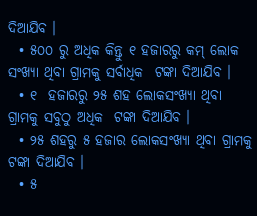ଦିଆଯିବ ।
  • ୫୦୦ ରୁ ଅଧିକ କିନ୍ତୁ ୧ ହଜାରରୁ କମ୍ ଲୋକ ସଂଖ୍ୟା ଥିବା ଗ୍ରାମକୁ ସର୍ବାଧିକ  ଟଙ୍କା ଦିଆଯିବ ।
  • ୧  ହଜାରରୁ ୨୫ ଶହ ଲୋକସଂଖ୍ୟା ଥିବା ଗ୍ରାମକୁ ସବୁଠୁ ଅଧିକ  ଟଙ୍କା ଦିଆଯିବ ।
  • ୨୫ ଶହରୁ ୫ ହଜାର ଲୋକସଂଖ୍ୟା ଥିବା ଗ୍ରାମକୁ  ଟଙ୍କା ଦିଆଯିବ ।
  • ୫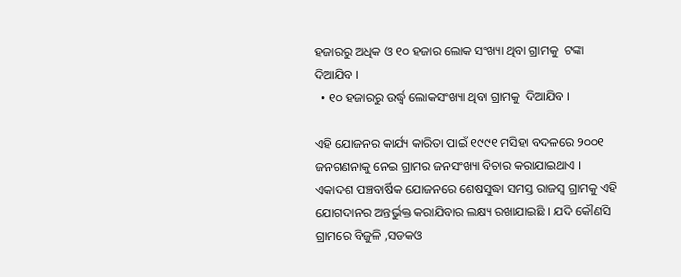ହଜାରରୁ ଅଧିକ ଓ ୧୦ ହଜାର ଲୋକ ସଂଖ୍ୟା ଥିବା ଗ୍ରାମକୁ  ଟଙ୍କା ଦିଆଯିବ ।
  • ୧୦ ହଜାରରୁ ଉର୍ଦ୍ଧ୍ଵ ଲୋକସଂଖ୍ୟା ଥିବା ଗ୍ରାମକୁ  ଦିଆଯିବ ।

ଏହି ଯୋଜନର କାର୍ଯ୍ୟ କାରିତା ପାଇଁ ୧୯୯୧ ମସିହା ବଦଳରେ ୨୦୦୧ ଜନଗଣନାକୁ ନେଇ ଗ୍ରାମର ଜନସଂଖ୍ୟା ବିଚାର କରାଯାଇଥାଏ । ଏକାଦଶ ପଞ୍ଚବାର୍ଷିକ ଯୋଜନରେ ଶେଷସୁଦ୍ଧା ସମସ୍ତ ରାଜସ୍ୱ ଗ୍ରାମକୁ ଏହି ଯୋଗଦାନର ଅନ୍ତର୍ଭୁକ୍ତ କରାଯିବାର ଲକ୍ଷ୍ୟ ରଖାଯାଇଛି । ଯଦି କୌଣସି ଗ୍ରାମରେ ବିଜୁଳି ,ସଡକଓ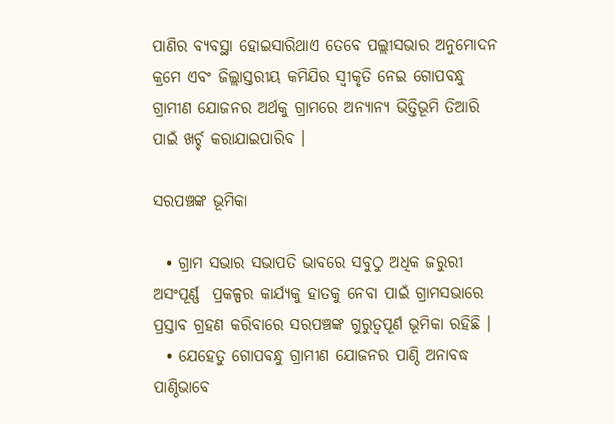ପାଣିର ବ୍ୟବସ୍ଥା ହୋଇସାରିଥାଏ ତେବେ ପଲ୍ଲୀସଭାର ଅନୁମୋଦନ କ୍ରମେ ଏବଂ ଜିଲ୍ଲାସ୍ତରୀୟ କମିଯିର ସ୍ୱୀକୃତି ନେଇ ଗୋପବନ୍ଧୁ ଗ୍ରାମୀଣ ଯୋଜନର ଅର୍ଥକୁ ଗ୍ରାମରେ ଅନ୍ୟାନ୍ୟ ଭିତ୍ତିଭୂମି ତିଆରି ପାଇଁ ଖର୍ଚ୍ଚ କରାଯାଇପାରିବ ।

ସରପଞ୍ଚଙ୍କ ଭୂମିକା

  • ଗ୍ରାମ ସଭାର ସଭାପତି ଭାବରେ ସବୁଠୁ ଅଧିକ ଜରୁରୀ ଅସଂପୂର୍ଣ୍ଣ  ପ୍ରକଳ୍ପର କାର୍ଯ୍ୟକୁ ହାତକୁ ନେବା ପାଇଁ ଗ୍ରାମସଭାରେ ପ୍ରସ୍ତାବ ଗ୍ରହଣ କରିବାରେ ସରପଞ୍ଚଙ୍କ ଗୁରୁତ୍ଵପୂର୍ଣ ଭୂମିକା ରହିଛି ।
  • ଯେହେତୁ ଗୋପବନ୍ଧୁ ଗ୍ରାମୀଣ ଯୋଜନର ପାଣ୍ଠି ଅନାବଦ୍ଧ ପାଣ୍ଠିଭାବେ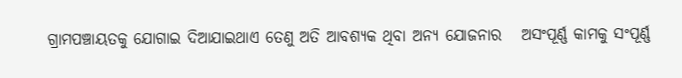ଗ୍ରାମପଞ୍ଚାୟତକୁ ଯୋଗାଇ ଦିଆଯାଇଥାଏ ତେଣୁ ଅତି ଆବଶ୍ୟକ ଥିବା ଅନ୍ୟ ଯୋଜନାର   ଅସଂପୂର୍ଣ୍ଣ କାମକୁ ସଂପୂର୍ଣ୍ଣ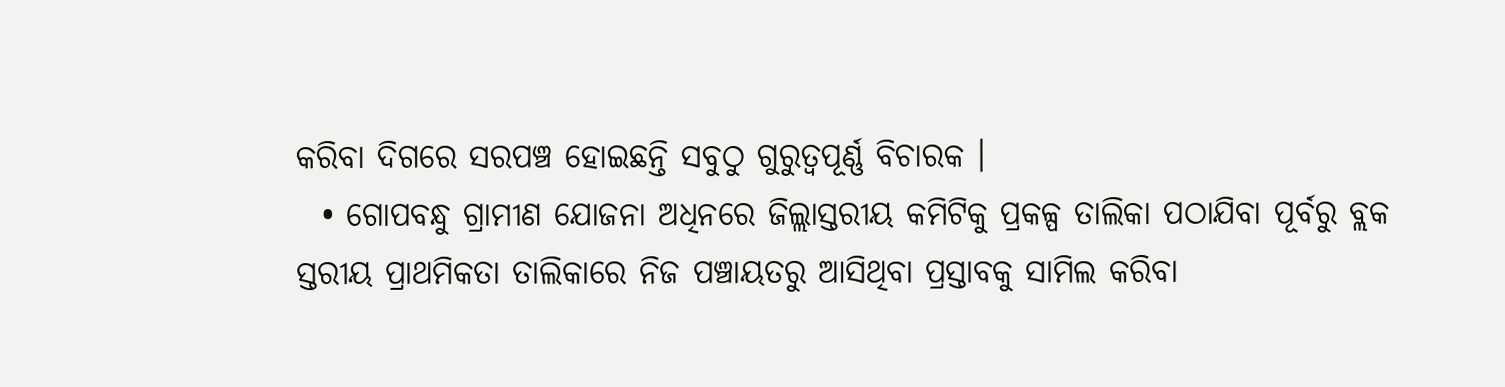କରିବା ଦିଗରେ ସରପଞ୍ଚ ହୋଇଛନ୍ତି ସବୁଠୁ ଗୁରୁତ୍ଵପୂର୍ଣ୍ଣ ବିଚାରକ ।
  • ଗୋପବନ୍ଧୁ ଗ୍ରାମୀଣ ଯୋଜନା ଅଧିନରେ ଜିଲ୍ଲାସ୍ତରୀୟ କମିଟିକୁ ପ୍ରକଳ୍ପ ତାଲିକା ପଠାଯିବା ପୂର୍ବରୁ ବ୍ଲକ ସ୍ତରୀୟ ପ୍ରାଥମିକତା ତାଲିକାରେ ନିଜ ପଞ୍ଚାୟତରୁ ଆସିଥିବା ପ୍ରସ୍ତାବକୁ ସାମିଲ କରିବା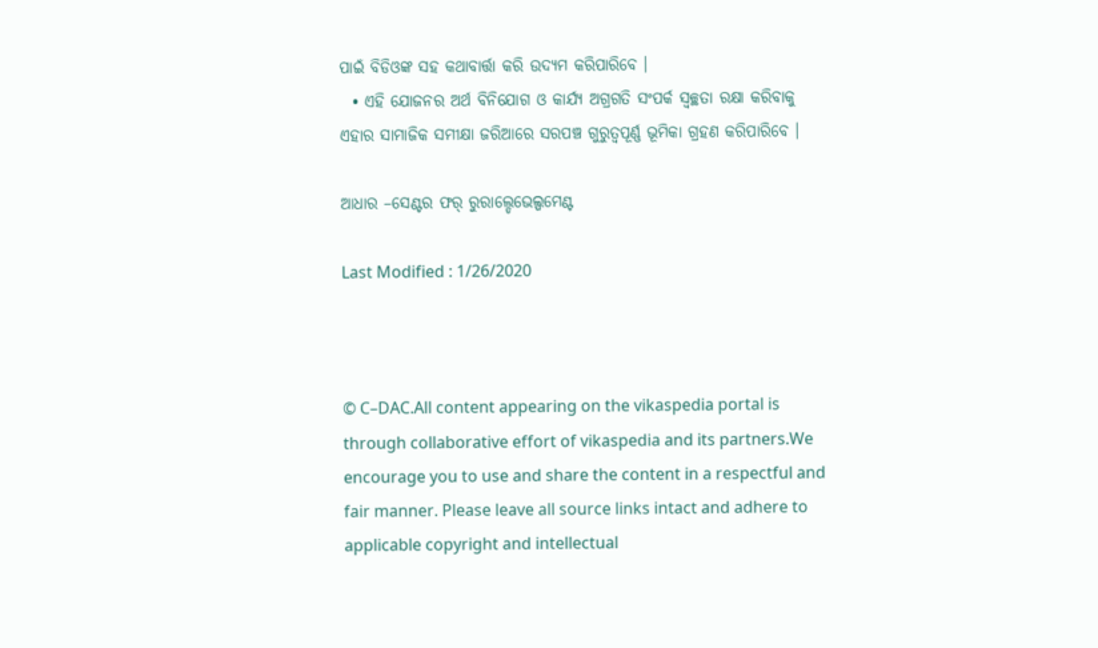ପାଇଁ ବିଡିଓଙ୍କ ସହ କଥାବାର୍ତ୍ତା କରି ଉଦ୍ୟମ କରିପାରିବେ ।
  • ଏହି ଯୋଜନର ଅର୍ଥ ବିନିଯୋଗ ଓ କାର୍ଯ୍ୟ ଅଗ୍ରଗତି ସଂପର୍କ ସ୍ଵଚ୍ଛତା ରକ୍ଷା କରିବାକୁ ଏହାର ସାମାଜିକ ସମୀକ୍ଷା ଜରିଆରେ ସରପଞ୍ଚ ଗୁରୁତ୍ଵପୂର୍ଣ୍ଣ ଭୂମିକା ଗ୍ରହଣ କରିପାରିବେ ।

ଆଧାର –ସେଣ୍ଟର ଫର୍ ରୁରାଲ୍ଡେଭେଲ୍ପମେଣ୍ଟ

Last Modified : 1/26/2020



© C–DAC.All content appearing on the vikaspedia portal is through collaborative effort of vikaspedia and its partners.We encourage you to use and share the content in a respectful and fair manner. Please leave all source links intact and adhere to applicable copyright and intellectual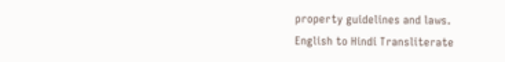property guidelines and laws.
English to Hindi Transliterate